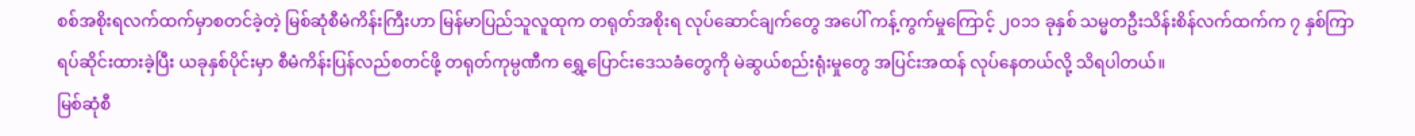စစ်အစိုးရလက်ထက်မှာစတင်ခဲ့တဲ့ မြစ်ဆုံစီမံကိန်းကြီးဟာ မြန်မာပြည်သူလူထုက တရုတ်အစိုးရ လုပ်ဆောင်ချက်တွေ အပေါ် ကန့်ကွက်မှုကြောင့် ၂၀၁၁ ခုနှစ် သမ္မတဦးသိန်းစိန်လက်ထက်က ၇ နှစ်ကြာ ရပ်ဆိုင်းထားခဲ့ပြီး ယခုနှစ်ပိုင်းမှာ စီမံကိန်းပြန်လည်စတင်ဖို့ တရုတ်ကုမ္ပဏီက ရွှေ့ပြောင်းဒေသခံတွေကို မဲဆွယ်စည်းရုံးမှုတွေ အပြင်းအထန် လုပ်နေတယ်လို့ သိရပါတယ်။
မြစ်ဆုံစီ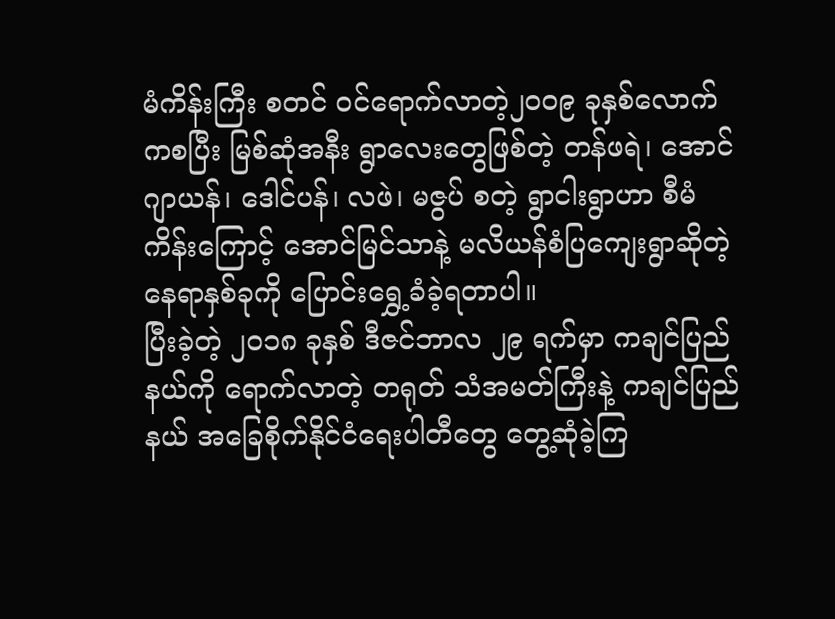မံကိန်းကြီး စတင် ဝင်ရောက်လာတဲ့၂၀၀၉ ခုနှစ်လောက်ကစပြီး မြစ်ဆုံအနီး ရွာလေးတွေဖြစ်တဲ့ တန်ဖရဲ၊ အောင်ဂျာယန်၊ ဒေါင်ပန်၊ လဖဲ၊ မဇွပ် စတဲ့ ရွာငါးရွာဟာ စီမံကိန်းကြောင့် အောင်မြင်သာနဲ့ မလိယန်စံပြကျေးရွာဆိုတဲ့ နေရာနှစ်ခုကို ပြောင်းရွှေ့ခံခဲ့ရတာပါ။
ပြီးခဲ့တဲ့ ၂၀၁၈ ခုနှစ် ဒီဇင်ဘာလ ၂၉ ရက်မှာ ကချင်ပြည်နယ်ကို ရောက်လာတဲ့ တရုတ် သံအမတ်ကြီးနဲ့ ကချင်ပြည်နယ် အခြေစိုက်နိုင်ငံရေးပါတီတွေ တွေ့ဆုံခဲ့ကြ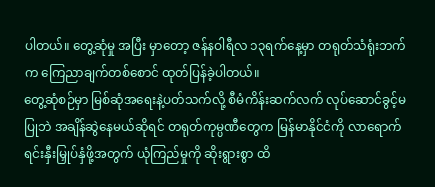ပါတယ်။ တွေ့ဆုံမှု အပြီး မှာတော့ ဇန်နဝါရီလ ၁၃ရက်နေ့မှာ တရုတ်သံရုံးဘက်က ကြေညာချက်တစ်စောင် ထုတ်ပြန်ခဲ့ပါတယ်။
တွေ့ဆုံစဉ်မှာ မြစ်ဆုံအရေးနဲ့ပတ်သက်လို့ စီမံကိန်းဆက်လက် လုပ်ဆောင်ခွင့်မပြုဘဲ အချိန်ဆွဲနေမယ်ဆိုရင် တရုတ်ကုမ္ပဏီတွေက မြန်မာနိုင်ငံကို လာရောက်ရင်းနှီးမြှုပ်နှံဖို့အတွက် ယုံကြည်မှုကို ဆိုးရွားစွာ ထိ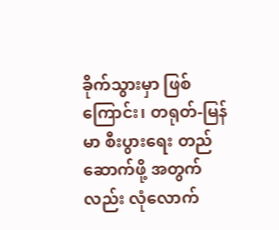ခိုက်သွားမှာ ဖြစ်ကြောင်း၊ တရုတ်-မြန်မာ စီးပွားရေး တည်ဆောက်ဖို့ အတွက်လည်း လုံလောက်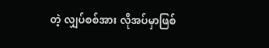တဲ့ လျှပ်စစ်အား လိုအပ်မှာဖြစ်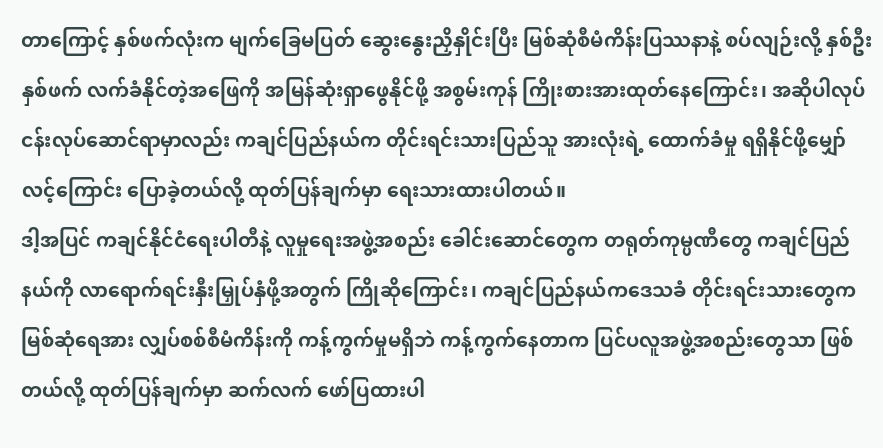တာကြောင့် နှစ်ဖက်လုံးက မျက်ခြေမပြတ် ဆွေးနွေးညှိနှိုင်းပြီး မြစ်ဆုံစီမံကိန်းပြဿနာနဲ့ စပ်လျဉ်းလို့ နှစ်ဦးနှစ်ဖက် လက်ခံနိုင်တဲ့အဖြေကို အမြန်ဆုံးရှာဖွေနိုင်ဖို့ အစွမ်းကုန် ကြိုးစားအားထုတ်နေကြောင်း၊ အဆိုပါလုပ်ငန်းလုပ်ဆောင်ရာမှာလည်း ကချင်ပြည်နယ်က တိုင်းရင်းသားပြည်သူ အားလုံးရဲ့ ထောက်ခံမှု ရရှိနိုင်ဖို့မျှော်လင့်ကြောင်း ပြောခဲ့တယ်လို့ ထုတ်ပြန်ချက်မှာ ရေးသားထားပါတယ်။
ဒါ့အပြင် ကချင်နိုင်ငံရေးပါတီနဲ့ လူမှုရေးအဖွဲ့အစည်း ခေါင်းဆောင်တွေက တရုတ်ကုမ္ပဏီတွေ ကချင်ပြည်နယ်ကို လာရောက်ရင်းနှီးမြှုပ်နှံဖို့အတွက် ကြိုဆိုကြောင်း၊ ကချင်ပြည်နယ်ကဒေသခံ တိုင်းရင်းသားတွေက မြစ်ဆုံရေအား လျှပ်စစ်စီမံကိန်းကို ကန့်ကွက်မှုမရှိဘဲ ကန့်ကွက်နေတာက ပြင်ပလူအဖွဲ့အစည်းတွေသာ ဖြစ်တယ်လို့ ထုတ်ပြန်ချက်မှာ ဆက်လက် ဖော်ပြထားပါ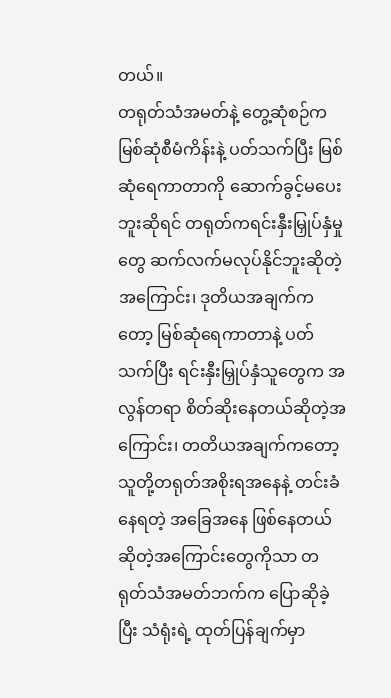တယ်။
တရုတ်သံအမတ်နဲ့ တွေ့ဆုံစဉ်က မြစ်ဆုံစီမံကိန်းနဲ့ ပတ်သက်ပြီး မြစ်ဆုံရေကာတာကို ဆောက်ခွင့်မပေးဘူးဆိုရင် တရုတ်ကရင်းနှီးမြှုပ်နှံမှုတွေ ဆက်လက်မလုပ်နိုင်ဘူးဆိုတဲ့အကြောင်း၊ ဒုတိယအချက်ကတော့ မြစ်ဆုံရေကာတာနဲ့ ပတ်သက်ပြီး ရင်းနှီးမြှုပ်နှံသူတွေက အလွန်တရာ စိတ်ဆိုးနေတယ်ဆိုတဲ့အကြောင်း၊ တတိယအချက်ကတော့ သူတို့တရုတ်အစိုးရအနေနဲ့ တင်းခံနေရတဲ့ အခြေအနေ ဖြစ်နေတယ် ဆိုတဲ့အကြောင်းတွေကိုသာ တရုတ်သံအမတ်ဘက်က ပြောဆိုခဲ့ပြီး သံရုံးရဲ့ ထုတ်ပြန်ချက်မှာ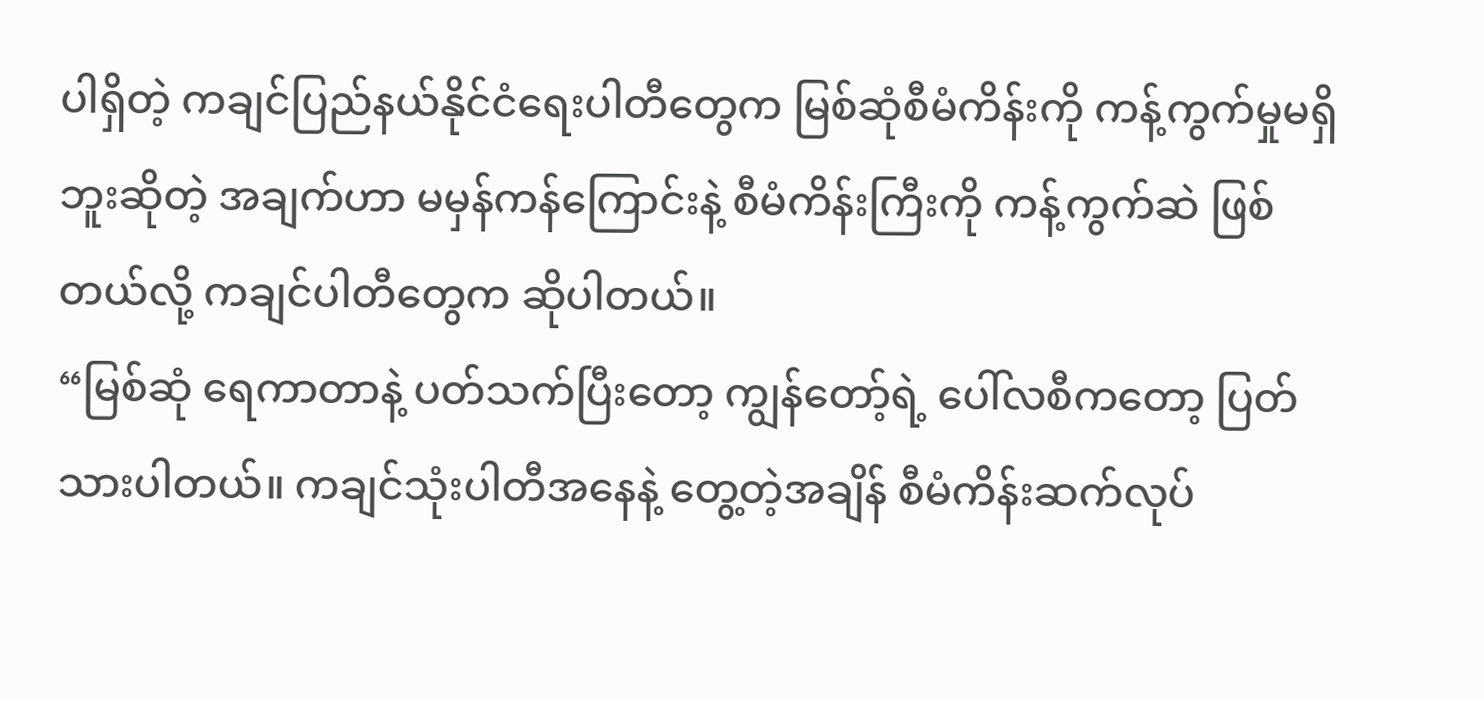ပါရှိတဲ့ ကချင်ပြည်နယ်နိုင်ငံရေးပါတီတွေက မြစ်ဆုံစီမံကိန်းကို ကန့်ကွက်မှုမရှိဘူးဆိုတဲ့ အချက်ဟာ မမှန်ကန်ကြောင်းနဲ့ စီမံကိန်းကြီးကို ကန့်ကွက်ဆဲ ဖြစ်တယ်လို့ ကချင်ပါတီတွေက ဆိုပါတယ်။
“မြစ်ဆုံ ရေကာတာနဲ့ ပတ်သက်ပြီးတော့ ကျွန်တော့်ရဲ့ ပေါ်လစီကတော့ ပြတ်သားပါတယ်။ ကချင်သုံးပါတီအနေနဲ့ တွေ့တဲ့အချိန် စီမံကိန်းဆက်လုပ်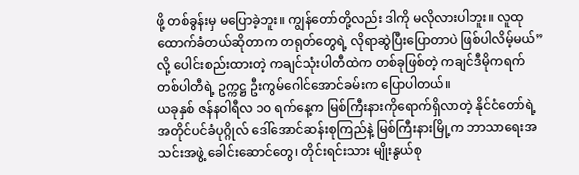ဖို့ တစ်ခွန်းမှ မပြောခဲ့ဘူး။ ကျွန်တော်တို့လည်း ဒါကို မလိုလားပါဘူး။ လူထုထောက်ခံတယ်ဆိုတာက တရုတ်တွေရဲ့ လိုရာဆွဲပြီးပြောတာပဲ ဖြစ်ပါလိမ့်မယ်”လို့ ပေါင်းစည်းထားတဲ့ ကချင်သုံးပါတီထဲက တစ်ခုဖြစ်တဲ့ ကချင်ဒီမိုကရက်တစ်ပါတီရဲ့ ဥက္ကဋ္ဌ ဦးကွမ်ဂေါင်အောင်ခမ်းက ပြောပါတယ်။
ယခုနှစ် ဇန်နဝါရီလ ၁၀ ရက်နေ့က မြစ်ကြီးနားကိုရောက်ရှိလာတဲ့ နိုင်ငံတော်ရဲ့ အတိုင်ပင်ခံပုဂ္ဂိုလ် ဒေါ်အောင်ဆန်းစုကြည်နဲ့ မြစ်ကြီးနားမြို့က ဘာသာရေးအသင်းအဖွဲ့ ခေါင်းဆောင်တွေ၊ တိုင်းရင်းသား မျိုးနွယ်စု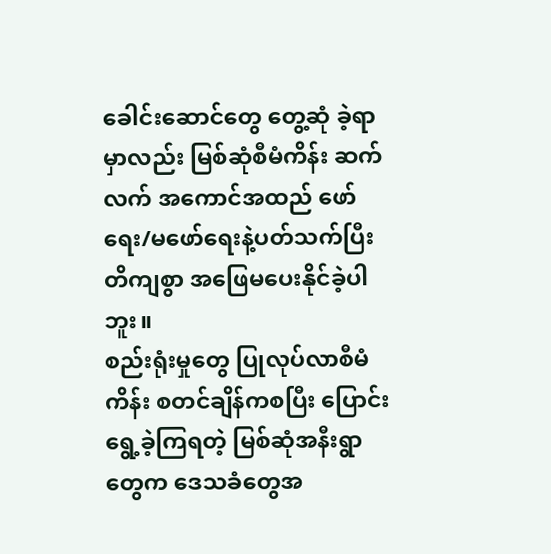ခေါင်းဆောင်တွေ တွေ့ဆုံ ခဲ့ရာမှာလည်း မြစ်ဆုံစီမံကိန်း ဆက်လက် အကောင်အထည် ဖော်ရေး/မဖော်ရေးနဲ့ပတ်သက်ပြီး တိကျစွာ အဖြေမပေးနိုင်ခဲ့ပါဘူး။
စည်းရုံးမှုတွေ ပြုလုပ်လာစီမံကိန်း စတင်ချိန်ကစပြီး ပြောင်းရွေ့ခဲ့ကြရတဲ့ မြစ်ဆုံအနီးရွာတွေက ဒေသခံတွေအ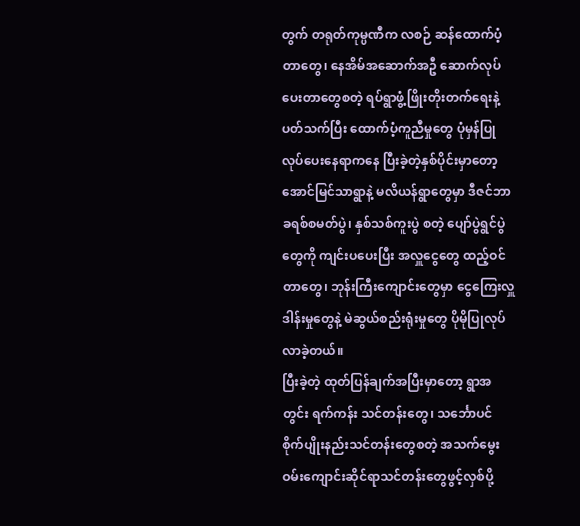တွက် တရုတ်ကုမ္ပဏီက လစဉ် ဆန်ထောက်ပံ့တာတွေ၊ နေအိမ်အဆောက်အဦ ဆောက်လုပ်ပေးတာတွေစတဲ့ ရပ်ရွာဖွံ့ဖြိုးတိုးတက်ရေးနဲ့ပတ်သက်ပြီး ထောက်ပံ့ကူညီမှုတွေ ပုံမှန်ပြုလုပ်ပေးနေရာကနေ ပြီးခဲ့တဲ့နှစ်ပိုင်းမှာတော့ အောင်မြင်သာရွာနဲ့ မလိယန်ရွာတွေမှာ ဒီဇင်ဘာ ခရစ်စမတ်ပွဲ၊ နှစ်သစ်ကူးပွဲ စတဲ့ ပျော်ပွဲရွင်ပွဲတွေကို ကျင်းပပေးပြီး အလှူငွေတွေ ထည့်ဝင်တာတွေ၊ ဘုန်းကြီးကျောင်းတွေမှာ ငွေကြေးလှူဒါန်းမှုတွေနဲ့ မဲဆွယ်စည်းရုံးမှုတွေ ပိုမိုပြုလုပ်လာခဲ့တယ်။
ပြီးခဲ့တဲ့ ထုတ်ပြန်ချက်အပြီးမှာတော့ ရွာအတွင်း ရက်ကန်း သင်တန်းတွေ၊ သင်္ဘောပင် စိုက်ပျိုးနည်းသင်တန်းတွေစတဲ့ အသက်မွေးဝမ်းကျောင်းဆိုင်ရာသင်တန်းတွေဖွင့်လှစ်ပို့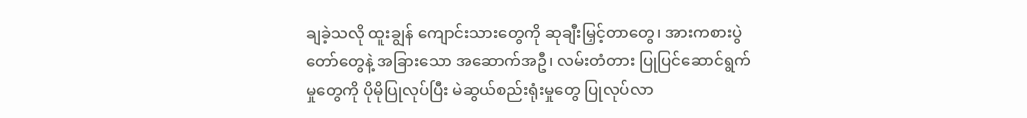ချခဲ့သလို ထူးချွန် ကျောင်းသားတွေကို ဆုချီးမြှင့်တာတွေ၊ အားကစားပွဲတော်တွေနဲ့ အခြားသော အဆောက်အဦ၊ လမ်းတံတား ပြုပြင်ဆောင်ရွက်မှုတွေကို ပိုမိုပြုလုပ်ပြီး မဲဆွယ်စည်းရုံးမှုတွေ ပြုလုပ်လာ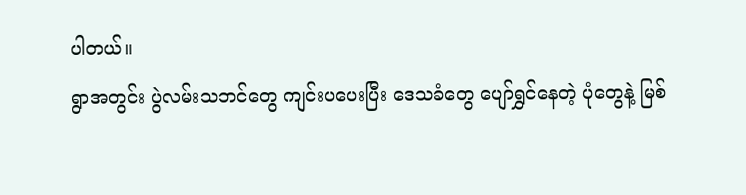ပါတယ်။
ရွာအတွင်း ပွဲလမ်းသဘင်တွေ ကျင်းပပေးပြီး ဒေသခံတွေ ပျော်ရွှင်နေတဲ့ ပုံတွေနဲ့ မြစ်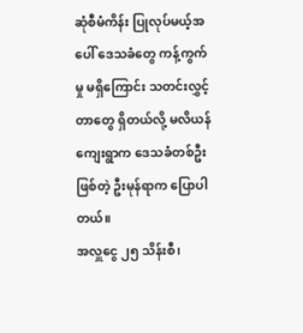ဆုံစီမံကိန်း ပြုလုပ်မယ့်အပေါ် ဒေသခံတွေ ကန့်ကွက်မှု မရှိကြောင်း သတင်းလွှင့်တာတွေ ရှိတယ်လို့ မလိယန်ကျေးရွာက ဒေသခံတစ်ဦးဖြစ်တဲ့ ဦးမုန်ရာက ပြောပါတယ်။
အလှူငွေ ၂၅ သိန်းစီ၊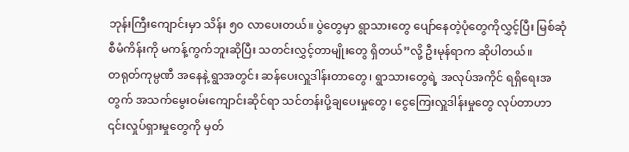ဘုန်းကြီးကျောင်းမှာ သိန်း ၅၀ လာပေးတယ်။ ပွဲတွေမှာ ရွာသားတွေ ပျော်နေတဲ့ပုံတွေကိုလွှင့်ပြီး မြစ်ဆုံစီမံကိန်းကို မကန့်ကွက်ဘူးဆိုပြီး သတင်းလွှင့်တာမျိုးတွေ ရှိတယ်”လို့ ဦးမုန်ရာက ဆိုပါတယ်။
တရုတ်ကုမ္ပဏီ အနေနဲ့ ရွာအတွင်း ဆန်ပေးလှူဒါန်းတာတွေ၊ ရွာသားတွေရဲ့ အလုပ်အကိုင် ရရှိရေးအတွက် အသက်မွေးဝမ်းကျောင်းဆိုင်ရာ သင်တန်းပို့ချပေးမှုတွေ၊ ငွေကြေးလှူဒါန်းမှုတွေ လုပ်တာဟာ ၎င်းလှုပ်ရှားမှုတွေကို မှတ်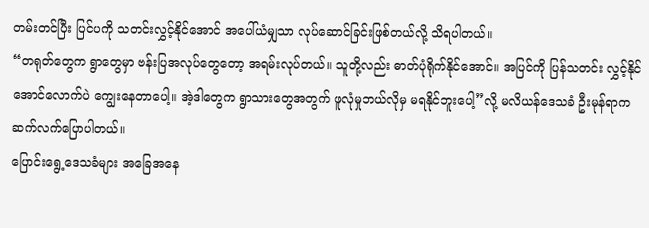တမ်းတင်ပြီး ပြင်ပကို သတင်းလွှင့်နိုင်အောင် အပေါ်ယံမျှသာ လုပ်ဆောင်ခြင်းဖြစ်တယ်လို့ သိရပါတယ်။
“တရုတ်တွေက ရွာတွေမှာ ဗန်းပြအလုပ်တွေတော့ အရမ်းလုပ်တယ်။ သူတို့လည်း ဓာတ်ပုံရိုက်နိုင်အောင်။ အပြင်ကို ပြန်သတင်း လွှင့်နိုင်အောင်လောက်ပဲ ကျွေးနေတာပေါ့။ အဲ့ဒါတွေက ရွာသားတွေအတွက် ဖူလုံမှုဘယ်လိုမှ မရနိုင်ဘူးပေါ့”လို့ မလိယန်ဒေသခံ ဦးမုန်ရာက ဆက်လက်ပြောပါတယ်။
ပြောင်းရွေ့ဒေသခံများ အခြေအနေ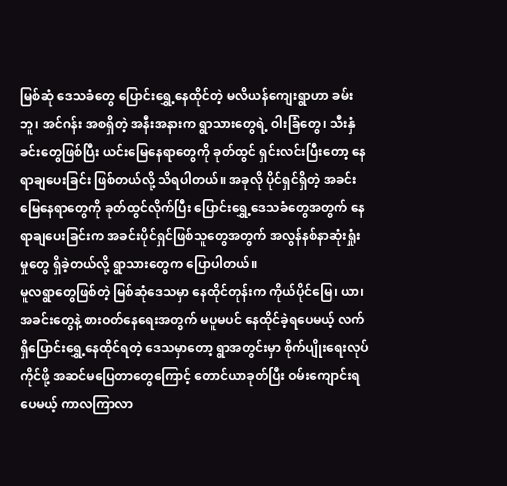မြစ်ဆုံ ဒေသခံတွေ ပြောင်းရွှေ့နေထိုင်တဲ့ မလိယန်ကျေးရွာဟာ ခမ်းဘူ၊ အင်ဂန်း အစရှိတဲ့ အနီးအနားက ရွာသားတွေရဲ့ ဝါးခြံတွေ၊ သီးနှံခင်းတွေဖြစ်ပြီး ယင်းမြေနေရာတွေကို ခုတ်ထွင် ရှင်းလင်းပြီးတော့ နေရာချပေးခြင်း ဖြစ်တယ်လို့ သိရပါတယ်။ အခုလို ပိုင်ရှင်ရှိတဲ့ အခင်းမြေနေရာတွေကို ခုတ်ထွင်လိုက်ပြီး ပြောင်းရွှေ့ဒေသခံတွေအတွက် နေရာချပေးခြင်းက အခင်းပိုင်ရှင်ဖြစ်သူတွေအတွက် အလွန်နစ်နာဆုံးရှုံးမှုတွေ ရှိခဲ့တယ်လို့ ရွာသားတွေက ပြောပါတယ်။
မူလရွာတွေဖြစ်တဲ့ မြစ်ဆုံဒေသမှာ နေထိုင်တုန်းက ကိုယ်ပိုင်မြေ၊ ယာ၊ အခင်းတွေနဲ့ စားဝတ်နေရေးအတွက် မပူမပင် နေထိုင်ခဲ့ရပေမယ့် လက်ရှိပြောင်းရွှေ့နေထိုင်ရတဲ့ ဒေသမှာတော့ ရွာအတွင်းမှာ စိုက်ပျိုးရေးလုပ်ကိုင်ဖို့ အဆင်မပြေတာတွေကြောင့် တောင်ယာခုတ်ပြီး ဝမ်းကျောင်းရပေမယ့် ကာလကြာလာ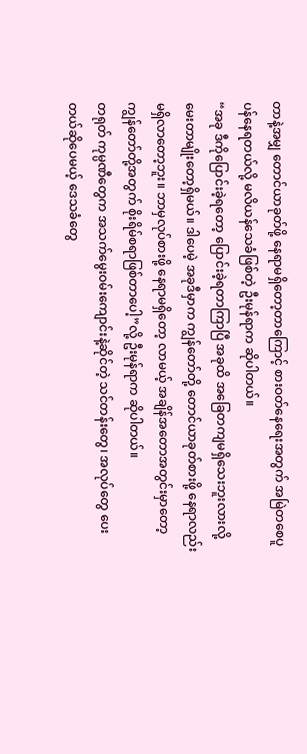တာနဲ့အမျှ တောင်ယာခုတ်ဖို့ နေရာမရှိတော့တာကြောင့် စားဝတ်နေရေးအတွက် အမြဲတစေပူပန်နေရတယ်လို့ မလိယန်သေခံဖြစ်တဲ့ ဦးမုန်ရာက ဆိုပါတယ်။
“အခု ဒီကိုပြောင်းခဲ့ရတော့ ပြောင်းခဲ့ရတာကြာပြီ အခုထိ အခြေတကျမရှိသေးဘူးလားလို့ မေးတာမျိုးတော့ရှိမယ်။ ဒါပေမဲ့ အခုဒီမှာက ကျွန်တော်တို့ တောင်ယာခုတ်စားဖို့ နေရာလည်း မရှိလာတော့ဘူး။ ဘာမှလုပ်စားဖို့ နေရာမရှိတော့ လာမယ့် အချိန်အတောအတွင်းမှာတော့ ကျွန်တော်တို့အတွက် စိုးရိမ်စရာဖြစ်တာပေါ့”လို့ ဦးမုန်ရာက ဆိုပါတယ်။
တရုတ် ကုမ္ပဏီတွေက အသက်မွေးဝမ်းကျောင်းနဲ့ဆိုင်တဲ့ သင်တန်းတွေ၊ အလုပ်တွေ ပေးတယ်ဆိုပေမယ့် ဒေသခံတွေ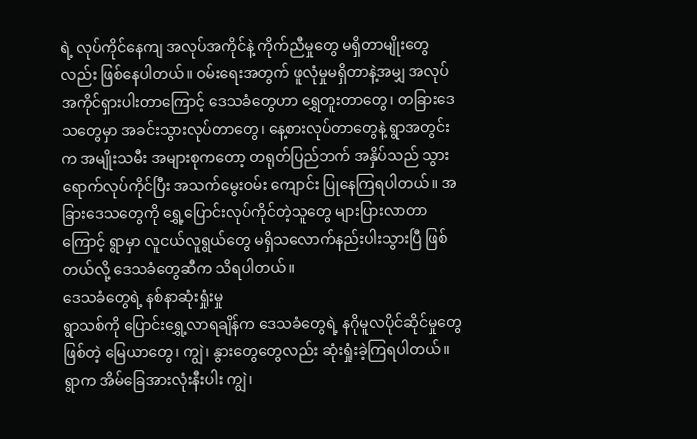ရဲ့ လုပ်ကိုင်နေကျ အလုပ်အကိုင်နဲ့ ကိုက်ညီမှုတွေ မရှိတာမျိုးတွေလည်း ဖြစ်နေပါတယ်။ ဝမ်းရေးအတွက် ဖူလုံမှုမရှိတာနဲ့အမျှ အလုပ်အကိုင်ရှားပါးတာကြောင့် ဒေသခံတွေဟာ ရွှေတူးတာတွေ၊ တခြားဒေသတွေမှာ အခင်းသွားလုပ်တာတွေ၊ နေ့စားလုပ်တာတွေနဲ့ ရွာအတွင်းက အမျိုးသမီး အများစုကတော့ တရုတ်ပြည်ဘက် အနှိပ်သည် သွားရောက်လုပ်ကိုင်ပြီး အသက်မွေးဝမ်း ကျောင်း ပြုနေကြရပါတယ်။ အခြားဒေသတွေကို ရွှေ့ပြောင်းလုပ်ကိုင်တဲ့သူတွေ များပြားလာတာကြောင့် ရွာမှာ လူငယ်လူရွယ်တွေ မရှိသလောက်နည်းပါးသွားပြီ ဖြစ်တယ်လို့ ဒေသခံတွေဆီက သိရပါတယ်။
ဒေသခံတွေရဲ့ နစ်နာဆုံးရှုံးမှု
ရွာသစ်ကို ပြောင်းရွှေ့လာရချိန်က ဒေသခံတွေရဲ့ နဂိုမူလပိုင်ဆိုင်မှုတွေဖြစ်တဲ့ မြေယာတွေ၊ ကျွဲ၊ နွားတွေတွေလည်း ဆုံးရှုံးခဲ့ကြရပါတယ်။ ရွာက အိမ်ခြေအားလုံးနီးပါး ကျွဲ၊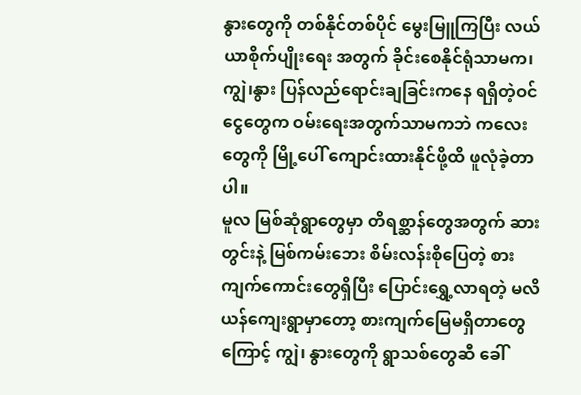နွားတွေကို တစ်နိုင်တစ်ပိုင် မွေးမြူကြပြီး လယ်ယာစိုက်ပျိုးရေး အတွက် ခိုင်းစေနိုင်ရုံသာမက၊ ကျွဲ၊နွား ပြန်လည်ရောင်းချခြင်းကနေ ရရှိတဲ့ဝင်ငွေတွေက ဝမ်းရေးအတွက်သာမကဘဲ ကလေးတွေကို မြို့ပေါ် ကျောင်းထားနိုင်ဖို့ထိ ဖူလုံခဲ့တာပါ။
မူလ မြစ်ဆုံရွာတွေမှာ တိရစ္ဆာန်တွေအတွက် ဆားတွင်းနဲ့ မြစ်ကမ်းဘေး စိမ်းလန်းစိုပြေတဲ့ စားကျက်ကောင်းတွေရှိပြီး ပြောင်းရွှေ့လာရတဲ့ မလိယန်ကျေးရွာမှာတော့ စားကျက်မြေမရှိတာတွေကြောင့် ကျွဲ၊ နွားတွေကို ရွာသစ်တွေဆီ ခေါ်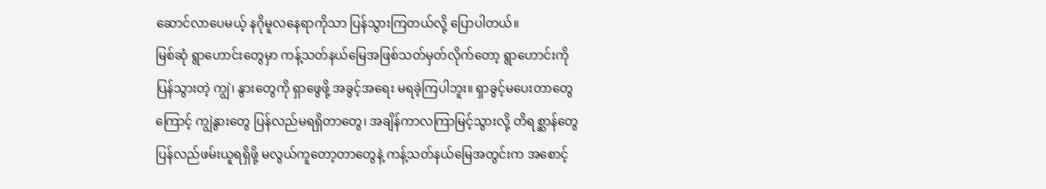ဆောင်လာပေမယ့် နဂိုမူလနေရာကိုသာ ပြန်သွားကြတယ်လို့ ပြောပါတယ်။
မြစ်ဆုံ ရွာဟောင်းတွေမှာ ကန့်သတ်နယ်မြေအဖြစ်သတ်မှတ်လိုက်တော့ ရွာဟောင်းကိုပြန်သွားတဲ့ ကျွဲ၊ နွားတွေကို ရှာဖွေဖို့ အခွင့်အရေး မရခဲ့ကြပါဘူး။ ရှာခွင့်မပေးတာတွေကြောင့် ကျွဲနွားတွေ ပြန်လည်မရရှိတာတွေ၊ အချိန်ကာလကြာမြင့်သွားလို့ တိရစ္ဆာန်တွေ ပြန်လည်ဖမ်းယူရရှိဖို့ မလွယ်ကူတော့တာတွေနဲ့ ကန့်သတ်နယ်မြေအတွင်းက အစောင့်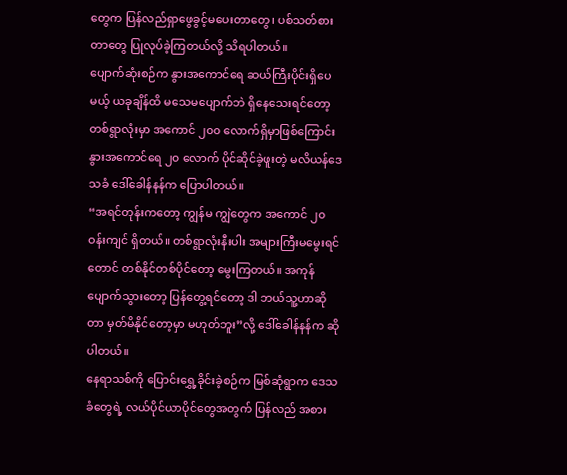တွေက ပြန်လည်ရှာဖွေခွင့်မပေးတာတွေ၊ ပစ်သတ်စားတာတွေ ပြုလုပ်ခဲ့ကြတယ်လို့ သိရပါတယ်။
ပျောက်ဆုံးစဉ်က နွားအကောင်ရေ ဆယ်ကြီးပိုင်းရှိပေမယ့် ယခုချိန်ထိ မသေမပျောက်ဘဲ ရှိနေသေးရင်တော့ တစ်ရွာလုံးမှာ အကောင် ၂၀၀ လောက်ရှိမှာဖြစ်ကြောင်း နွားအကောင်ရေ ၂၀ လောက် ပိုင်ဆိုင်ခဲ့ဖူးတဲ့ မလိယန်ဒေသခံ ဒေါ်ခေါန်နန်က ပြောပါတယ်။
“အရင်တုန်းကတော့ ကျွန်မ ကျွဲတွေက အကောင် ၂၀ ဝန်းကျင် ရှိတယ်။ တစ်ရွာလုံးနီးပါး အများကြီးမမွေးရင်တောင် တစ်နိုင်တစ်ပိုင်တော့ မွေးကြတယ်။ အကုန်ပျောက်သွားတော့ ပြန်တွေ့ရင်တော့ ဒါ ဘယ်သူ့ဟာဆိုတာ မှတ်မိနိုင်တော့မှာ မဟုတ်ဘူး”လို့ ဒေါ်ခေါန်နန်က ဆိုပါတယ်။
နေရာသစ်ကို ပြောင်းရွှေ့ခိုင်းခဲ့စဉ်က မြစ်ဆုံရွာက ဒေသခံတွေရဲ့ လယ်ပိုင်ယာပိုင်တွေအတွက် ပြန်လည် အစား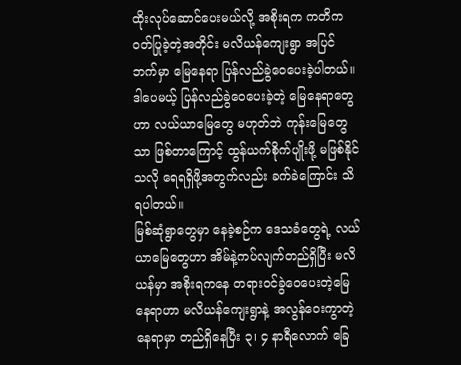ထိုးလုပ်ဆောင်ပေးမယ်လို့ အစိုးရက ကတိကဝတ်ပြုခဲ့တဲ့အတိုင်း မလိယန်ကျေးရွာ အပြင်ဘက်မှာ မြေနေရာ ပြန်လည်ခွဲဝေပေးခဲ့ပါတယ်။ ဒါပေမယ့် ပြန်လည်ခွဲဝေပေးခဲ့တဲ့ မြေနေရာတွေဟာ လယ်ယာမြေတွေ မဟုတ်ဘဲ ကုန်းမြေတွေသာ ဖြစ်တာကြောင့် ထွန်ယက်စိုက်ပျိုးဖို့ မဖြစ်နိုင်သလို ရေရရှိဖို့အတွက်လည်း ခက်ခဲကြောင်း သိရပါတယ်။
မြစ်ဆုံရွာတွေမှာ နေခဲ့စဉ်က ဒေသခံတွေရဲ့ လယ်ယာမြေတွေဟာ အိမ်နဲ့ကပ်လျက်တည်ရှိပြီး မလိယန်မှာ အစိုးရကနေ တရားဝင်ခွဲဝေပေးတဲ့မြေနေရာဟာ မလိယန်ကျေးရွာနဲ့ အလွန်ဝေးကွာတဲ့နေရာမှာ တည်ရှိနေပြီး ၃၊ ၄ နာရီလောက် ခြေ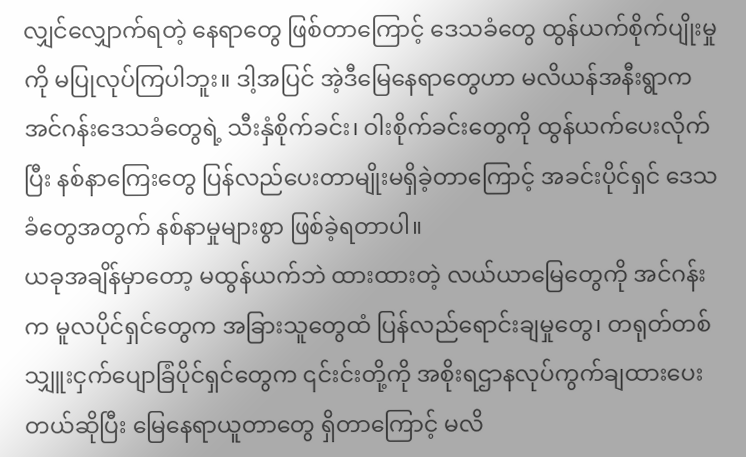လျှင်လျှောက်ရတဲ့ နေရာတွေ ဖြစ်တာကြောင့် ဒေသခံတွေ ထွန်ယက်စိုက်ပျိုးမှုကို မပြုလုပ်ကြပါဘူး။ ဒါ့အပြင် အဲ့ဒီမြေနေရာတွေဟာ မလိယန်အနီးရွာက အင်ဂန်းဒေသခံတွေရဲ့ သီးနှံစိုက်ခင်း၊ ဝါးစိုက်ခင်းတွေကို ထွန်ယက်ပေးလိုက်ပြီး နစ်နာကြေးတွေ ပြန်လည်ပေးတာမျိုးမရှိခဲ့တာကြောင့် အခင်းပိုင်ရှင် ဒေသခံတွေအတွက် နစ်နာမှုများစွာ ဖြစ်ခဲ့ရတာပါ။
ယခုအချိန်မှာတော့ မထွန်ယက်ဘဲ ထားထားတဲ့ လယ်ယာမြေတွေကို အင်ဂန်းက မူလပိုင်ရှင်တွေက အခြားသူတွေထံ ပြန်လည်ရောင်းချမှုတွေ၊ တရုတ်တစ်သျှူးငှက်ပျောခြံပိုင်ရှင်တွေက ၎င်းင်းတို့ကို အစိုးရဌာနလုပ်ကွက်ချထားပေးတယ်ဆိုပြီး မြေနေရာယူတာတွေ ရှိတာကြောင့် မလိ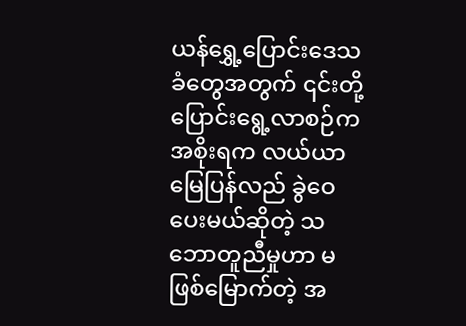ယန်ရွှေ့ပြောင်းဒေသခံတွေအတွက် ၎င်းတို့ပြောင်းရွေ့လာစဉ်က အစိုးရက လယ်ယာမြေပြန်လည် ခွဲဝေပေးမယ်ဆိုတဲ့ သဘောတူညီမှုဟာ မဖြစ်မြောက်တဲ့ အ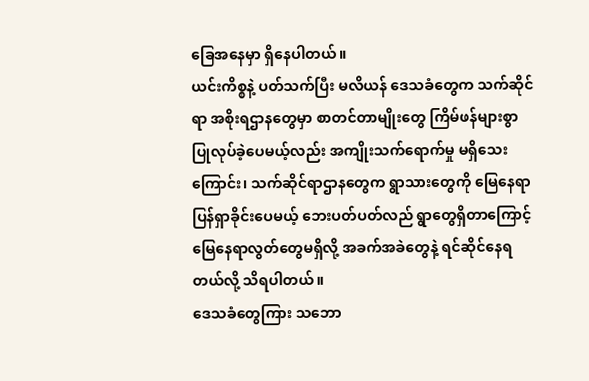ခြေအနေမှာ ရှိနေပါတယ်။
ယင်းကိစ္စနဲ့ ပတ်သက်ပြီး မလိယန် ဒေသခံတွေက သက်ဆိုင်ရာ အစိုးရဌာနတွေမှာ စာတင်တာမျိုးတွေ ကြိမ်ဖန်များစွာ ပြုလုပ်ခဲ့ပေမယ့်လည်း အကျိုးသက်ရောက်မှု မရှိသေးကြောင်း၊ သက်ဆိုင်ရာဌာနတွေက ရွာသားတွေကို မြေနေရာပြန်ရှာခိုင်းပေမယ့် ဘေးပတ်ပတ်လည် ရွာတွေရှိတာကြောင့် မြေနေရာလွတ်တွေမရှိလို့ အခက်အခဲတွေနဲ့ ရင်ဆိုင်နေရတယ်လို့ သိရပါတယ်။
ဒေသခံတွေကြား သဘော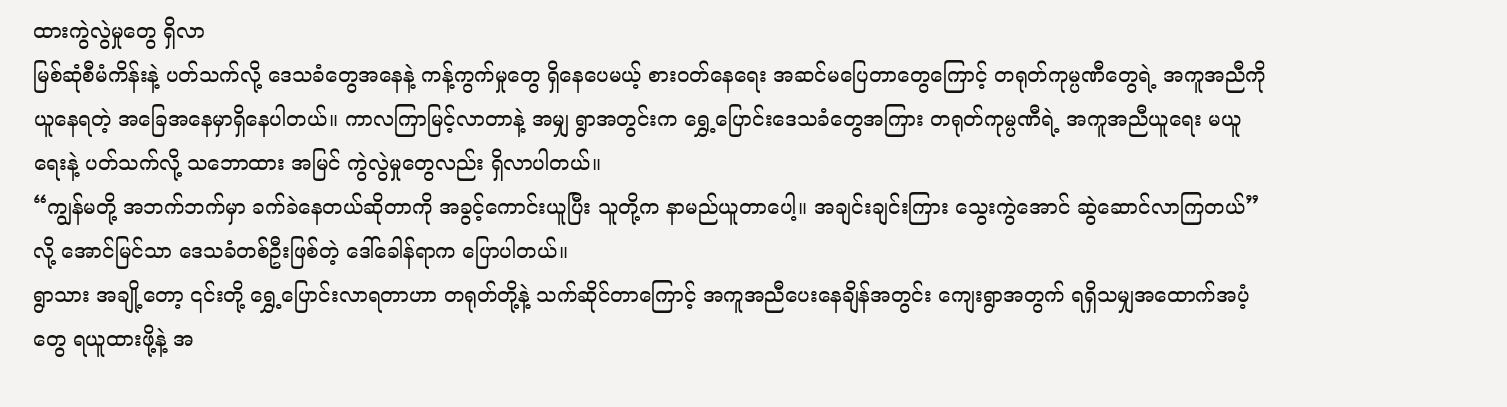ထားကွဲလွဲမှုတွေ ရှိလာ
မြစ်ဆုံစီမံကိန်းနဲ့ ပတ်သက်လို့ ဒေသခံတွေအနေနဲ့ ကန့်ကွက်မှုတွေ ရှိနေပေမယ့် စားဝတ်နေရေး အဆင်မပြေတာတွေကြောင့် တရုတ်ကုမ္ပဏီတွေရဲ့ အကူအညီကို ယူနေရတဲ့ အခြေအနေမှာရှိနေပါတယ်။ ကာလကြာမြင့်လာတာနဲ့ အမျှ ရွာအတွင်းက ရွှေ့ပြောင်းဒေသခံတွေအကြား တရုတ်ကုမ္ပဏီရဲ့ အကူအညီယူရေး မယူရေးနဲ့ ပတ်သက်လို့ သဘောထား အမြင် ကွဲလွဲမှုတွေလည်း ရှိလာပါတယ်။
“ကျွန်မတို့ အဘက်ဘက်မှာ ခက်ခဲနေတယ်ဆိုတာကို အခွင့်ကောင်းယူပြီး သူတို့က နာမည်ယူတာပေါ့။ အချင်းချင်းကြား သွေးကွဲအောင် ဆွဲဆောင်လာကြတယ်”လို့ အောင်မြင်သာ ဒေသခံတစ်ဦးဖြစ်တဲ့ ဒေါ်ခေါန်ရာက ပြောပါတယ်။
ရွာသား အချို့တော့ ၎င်းတို့ ရွှေ့ပြောင်းလာရတာဟာ တရုတ်တို့နဲ့ သက်ဆိုင်တာကြောင့် အကူအညီပေးနေချိန်အတွင်း ကျေးရွာအတွက် ရရှိသမျှအထောက်အပံ့တွေ ရယူထားဖို့နဲ့ အ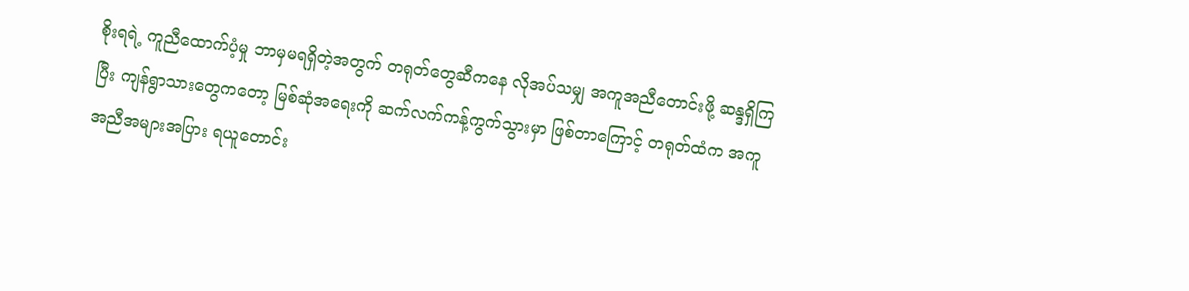စိုးရရဲ့ ကူညီထောက်ပံ့မှု ဘာမှမရရှိတဲ့အတွက် တရုတ်တွေဆီကနေ လိုအပ်သမျှ အကူအညီတောင်းဖို့ ဆန္ဒရှိကြပြီး ကျန်ရွာသားတွေကတော့ မြစ်ဆုံအရေးကို ဆက်လက်ကန့်ကွက်သွားမှာ ဖြစ်တာကြောင့် တရုတ်ထံက အကူအညီအများအပြား ရယူတောင်း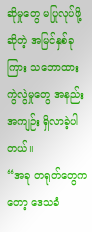ဆိုမှုတွေ မပြုလုပ်ဖို့ဆိုတဲ့ အမြင်နှစ်ခုကြား သဘောထား ကွဲလွဲမှုတွေ အနည်းအကျဉ်း ရှိလာခဲ့ပါတယ်။
“အခု တရုတ်တွေကတော့ ဒေသခံ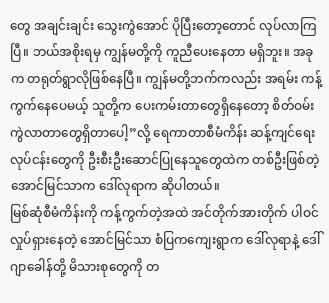တွေ အချင်းချင်း သွေးကွဲအောင် ပိုပြီးတော့တောင် လုပ်လာကြပြီ။ ဘယ်အစိုးရမှ ကျွန်မတို့ကို ကူညီပေးနေတာ မရှိဘူး။ အခုက တရုတ်ရွာလိုဖြစ်နေပြီ။ ကျွန်မတို့ဘက်ကလည်း အရမ်း ကန့်ကွက်နေပေမယ့် သူတို့က ပေးကမ်းတာတွေရှိနေတော့ စိတ်ဝမ်းကွဲလာတာတွေရှိတာပေါ့”လို့ ရေကာတာစီမံကိန်း ဆန့်ကျင်ရေးလုပ်ငန်းတွေကို ဦးစီးဦးဆောင်ပြုနေသူတွေထဲက တစ်ဦးဖြစ်တဲ့ အောင်မြင်သာက ဒေါ်လုရာက ဆိုပါတယ်။
မြစ်ဆုံစီမံကိန်းကို ကန့်ကွက်တဲ့အထဲ အင်တိုက်အားတိုက် ပါဝင်လှုပ်ရှားနေတဲ့ အောင်မြင်သာ စံပြကကျေးရွာက ဒေါ်လုရာနဲ့ ဒေါ်ဂျာခေါန်တို့ မိသားစုတွေကို တ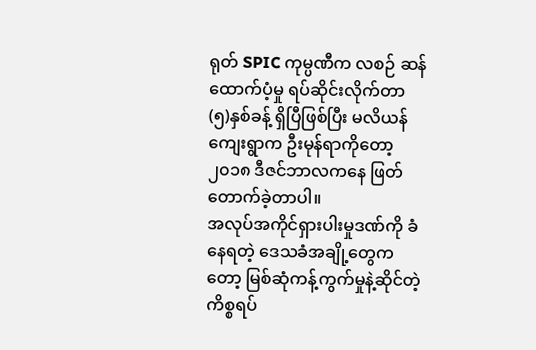ရုတ် SPIC ကုမ္ပဏီက လစဉ် ဆန်ထောက်ပံ့မှု ရပ်ဆိုင်းလိုက်တာ (၅)နှစ်ခန့် ရှိပြီဖြစ်ပြီး မလိယန်ကျေးရွာက ဦးမုန်ရာကိုတော့ ၂၀၁၈ ဒီဇင်ဘာလကနေ ဖြတ်တောက်ခဲ့တာပါ။
အလုပ်အကိုင်ရှားပါးမှုဒဏ်ကို ခံနေရတဲ့ ဒေသခံအချို့တွေကတော့ မြစ်ဆုံကန့်ကွက်မှုနဲ့ဆိုင်တဲ့ ကိစ္စရပ်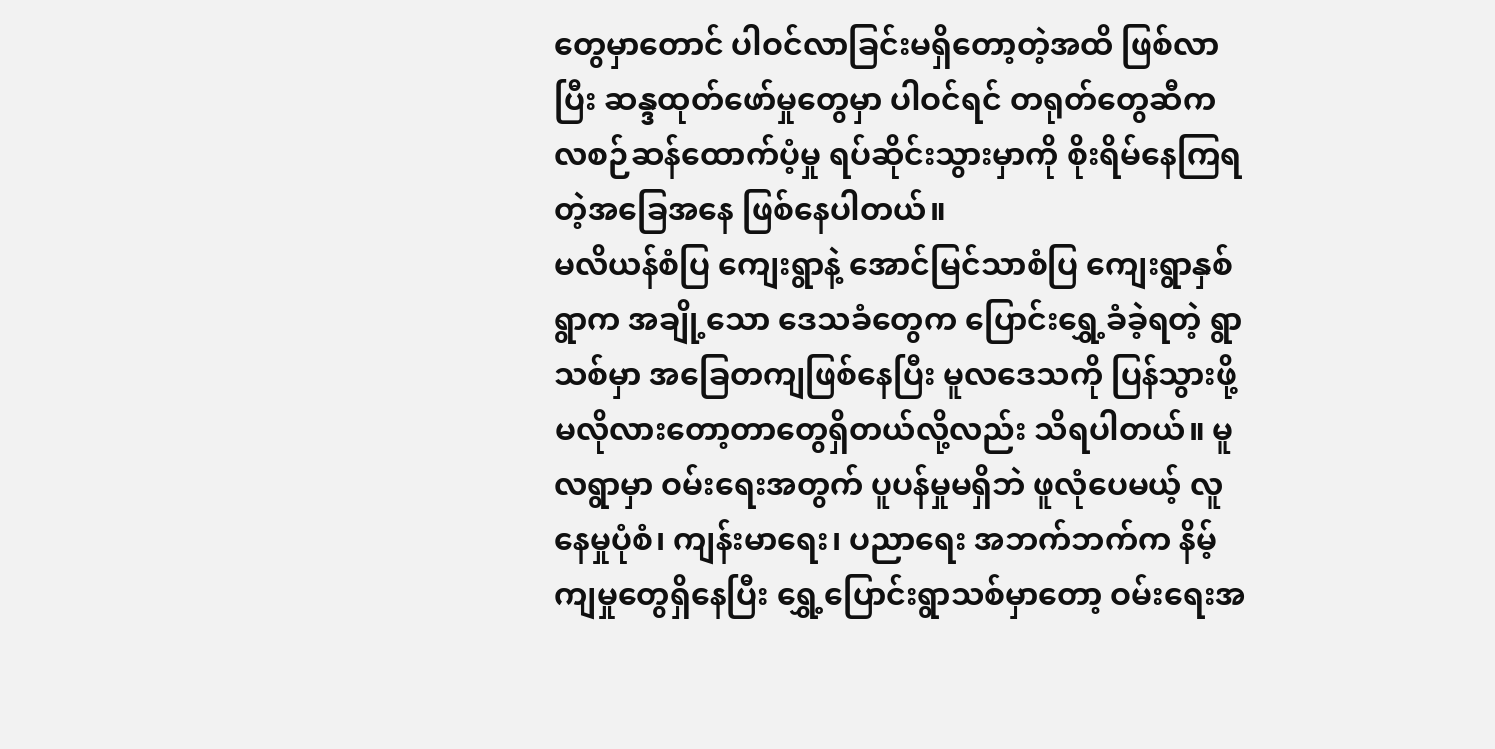တွေမှာတောင် ပါဝင်လာခြင်းမရှိတော့တဲ့အထိ ဖြစ်လာပြီး ဆန္ဒထုတ်ဖော်မှုတွေမှာ ပါဝင်ရင် တရုတ်တွေဆီက လစဉ်ဆန်ထောက်ပံ့မှု ရပ်ဆိုင်းသွားမှာကို စိုးရိမ်နေကြရတဲ့အခြေအနေ ဖြစ်နေပါတယ်။
မလိယန်စံပြ ကျေးရွာနဲ့ အောင်မြင်သာစံပြ ကျေးရွာနှစ်ရွာက အချို့သော ဒေသခံတွေက ပြောင်းရွှေ့ခံခဲ့ရတဲ့ ရွာသစ်မှာ အခြေတကျဖြစ်နေပြီး မူလဒေသကို ပြန်သွားဖို့ မလိုလားတော့တာတွေရှိတယ်လို့လည်း သိရပါတယ်။ မူလရွာမှာ ဝမ်းရေးအတွက် ပူပန်မှုမရှိဘဲ ဖူလုံပေမယ့် လူနေမှုပုံစံ၊ ကျန်းမာရေး၊ ပညာရေး အဘက်ဘက်က နိမ့်ကျမှုတွေရှိနေပြီး ရွှေ့ပြောင်းရွာသစ်မှာတော့ ဝမ်းရေးအ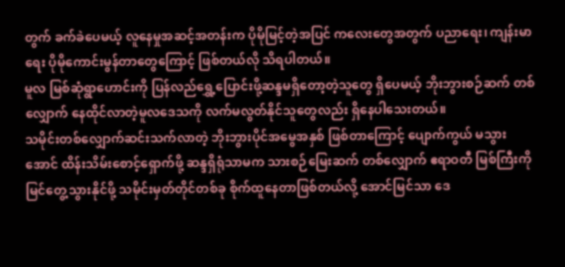တွက် ခက်ခဲပေမယ့် လူနေမှုအဆင့်အတန်းက ပိုမိုမြင့်တဲ့အပြင် ကလေးတွေအတွက် ပညာရေး၊ ကျန်းမာရေး ပိုမိုကောင်းမွန်တာတွေကြောင့် ဖြစ်တယ်လို သိရပါတယ်။
မူလ မြစ်ဆုံရွာဟောင်းကို ပြန်လည်ရွှေ့ပြောင်းဖို့ဆန္ဒမရှိတော့တဲ့သူတွေ ရှိပေမယ့် ဘိုးဘွားစဉ်ဆက် တစ်လျှောက် နေထိုင်လာတဲ့မူလဒေသကို လက်မလွတ်နိုင်သူတွေလည်း ရှိနေပါသေးတယ်။
သမိုင်းတစ်လျှောက်ဆင်းသက်လာတဲ့ ဘိုးဘွားပိုင်အမွေအနှစ် ဖြစ်တာကြောင့် ပျောက်ကွယ် မသွားအောင် ထိန်းသိမ်းစောင့်ရှောက်ဖို့ ဆန္ဒရှိရုံသာမက သားစဉ်မြေးဆက် တစ်လျှောက် ဧရာဝတီ မြစ်ကြီးကို မြင်တွေ့သွားနိုင်ဖို့ သမိုင်းမှတ်တိုင်တစ်ခု စိုက်ထူနေတာဖြစ်တယ်လို့ အောင်မြင်သာ ဒေ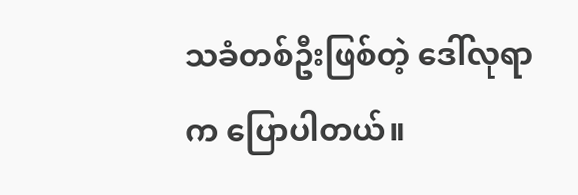သခံတစ်ဦးဖြစ်တဲ့ ဒေါ်လုရာက ပြောပါတယ်။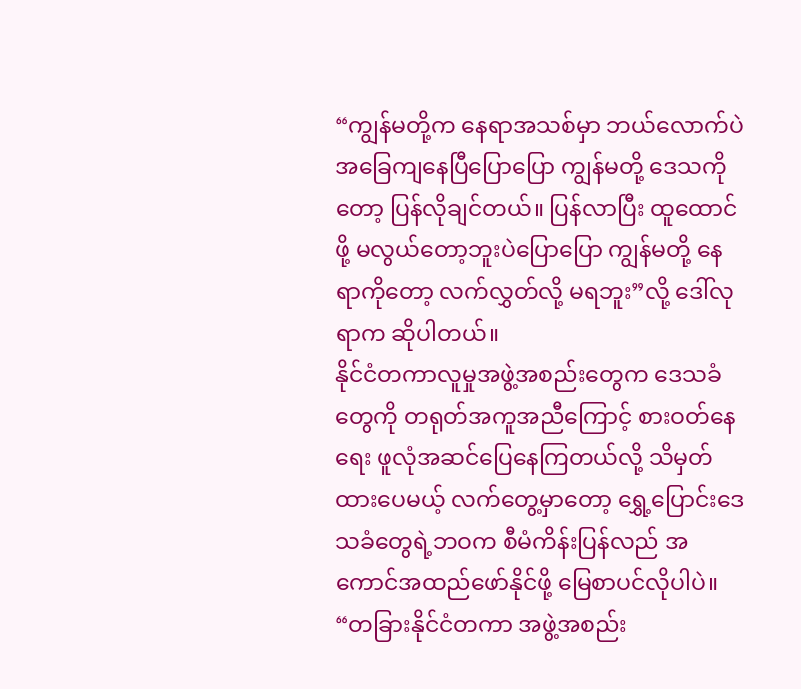“ကျွန်မတို့က နေရာအသစ်မှာ ဘယ်လောက်ပဲ အခြေကျနေပြီပြောပြော ကျွန်မတို့ ဒေသကိုတော့ ပြန်လိုချင်တယ်။ ပြန်လာပြီး ထူထောင်ဖို့ မလွယ်တော့ဘူးပဲပြောပြော ကျွန်မတို့ နေရာကိုတော့ လက်လွှတ်လို့ မရဘူး”လို့ ဒေါ်လုရာက ဆိုပါတယ်။
နိုင်ငံတကာလူမှုအဖွဲ့အစည်းတွေက ဒေသခံတွေကို တရုတ်အကူအညီကြောင့် စားဝတ်နေရေး ဖူလုံအဆင်ပြေနေကြတယ်လို့ သိမှတ်ထားပေမယ့် လက်တွေ့မှာတော့ ရွှေ့ပြောင်းဒေသခံတွေရဲ့ဘဝက စီမံကိန်းပြန်လည် အကောင်အထည်ဖော်နိုင်ဖို့ မြေစာပင်လိုပါပဲ။
“တခြားနိုင်ငံတကာ အဖွဲ့အစည်း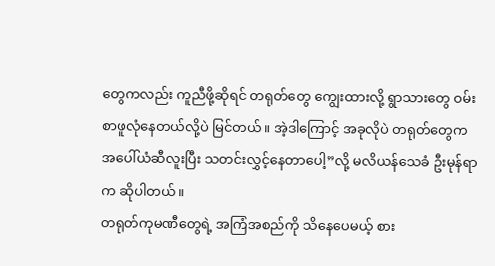တွေကလည်း ကူညီဖို့ဆိုရင် တရုတ်တွေ ကျွေးထားလို့ ရွာသားတွေ ဝမ်းစာဖူလုံနေတယ်လို့ပဲ မြင်တယ်။ အဲ့ဒါကြောင့် အခုလိုပဲ တရုတ်တွေက အပေါ်ယံဆီလူးပြီး သတင်းလွှင့်နေတာပေါ့”လို့ မလိယန်သေခံ ဦးမုန်ရာက ဆိုပါတယ်။
တရုတ်ကုမဏီတွေရဲ့ အကြံအစည်ကို သိနေပေမယ့် စား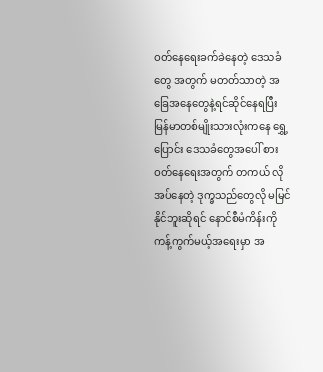ဝတ်နေရေးခက်ခဲနေတဲ့ ဒေသခံတွေ အတွက် မတတ်သာတဲ့ အခြေအနေတွေနဲ့ရင်ဆိုင်နေရပြီး မြန်မာတစ်မျိုးသားလုံးကနေ ရွှေ့ပြောင်း ဒေသခံတွေအပေါ် စားဝတ်နေရေးအတွက် တကယ် လိုအပ်နေတဲ့ ဒုက္ခသည်တွေလို မမြင်နိုင်ဘူးဆိုရင် နောင်စီမံကိန်းကို ကန့်ကွက်မယ့်အရေးမှာ အ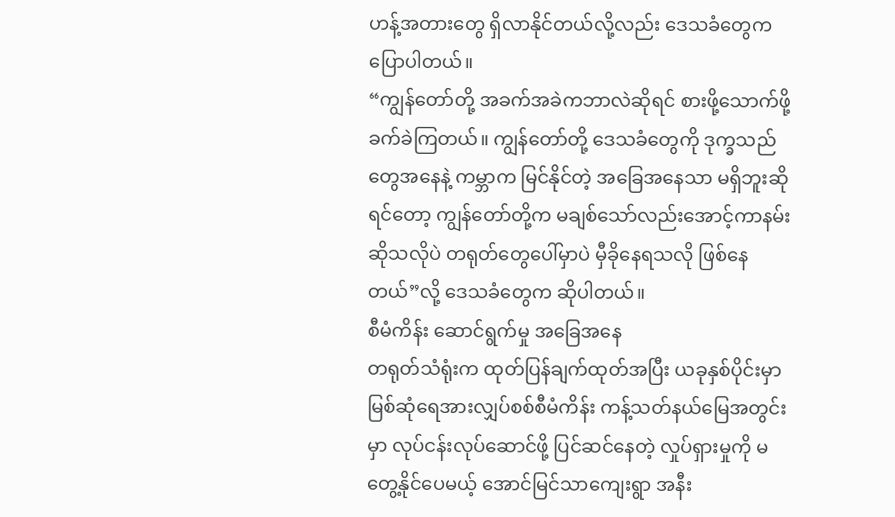ဟန့်အတားတွေ ရှိလာနိုင်တယ်လို့လည်း ဒေသခံတွေက ပြောပါတယ်။
“ကျွန်တော်တို့ အခက်အခဲကဘာလဲဆိုရင် စားဖို့သောက်ဖို့ ခက်ခဲကြတယ်။ ကျွန်တော်တို့ ဒေသခံတွေကို ဒုက္ခသည်တွေအနေနဲ့ ကမ္ဘာက မြင်နိုင်တဲ့ အခြေအနေသာ မရှိဘူးဆိုရင်တော့ ကျွန်တော်တို့က မချစ်သော်လည်းအောင့်ကာနမ်း ဆိုသလိုပဲ တရုတ်တွေပေါ်မှာပဲ မှီခိုနေရသလို ဖြစ်နေတယ်”လို့ ဒေသခံတွေက ဆိုပါတယ်။
စီမံကိန်း ဆောင်ရွက်မှု အခြေအနေ
တရုတ်သံရုံးက ထုတ်ပြန်ချက်ထုတ်အပြီး ယခုနှစ်ပိုင်းမှာ မြစ်ဆုံရေအားလျှပ်စစ်စီမံကိန်း ကန့်သတ်နယ်မြေအတွင်းမှာ လုပ်ငန်းလုပ်ဆောင်ဖို့ ပြင်ဆင်နေတဲ့ လှုပ်ရှားမှုကို မတွေ့နိုင်ပေမယ့် အောင်မြင်သာကျေးရွာ အနီး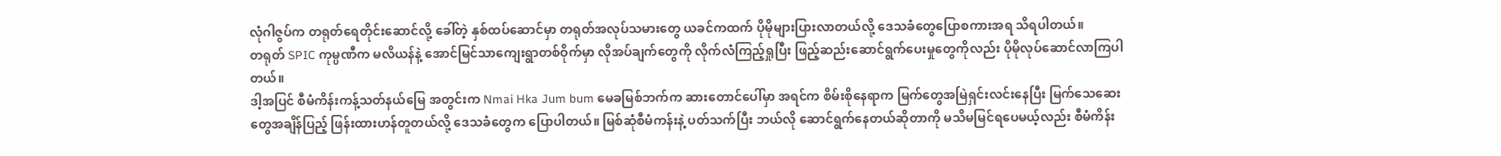လုံဂါဇွပ်က တရုတ်ရေတိုင်းဆောင်လို့ ခေါ်တဲ့ နှစ်ထပ်ဆောင်မှာ တရုတ်အလုပ်သမားတွေ ယခင်ကထက် ပိုမိုများပြားလာတယ်လို့ ဒေသခံတွေပြောစကားအရ သိရပါတယ်။
တရုတ် SPIC ကုမ္ပဏီက မလိယန်နဲ့ အောင်မြင်သာကျေးရွာတစ်ဝိုက်မှာ လိုအပ်ချက်တွေကို လိုက်လံကြည့်ရှုပြီး ဖြည့်ဆည်းဆောင်ရွက်ပေးမှုတွေကိုလည်း ပိုမိုလုပ်ဆောင်လာကြပါတယ်။
ဒါ့အပြင် စီမံကိန်းကန့်သတ်နယ်မြေ အတွင်းက Nmai Hka Jum bum မေခမြစ်ဘက်က ဆားတောင်ပေါ်မှာ အရင်က စိမ်းစိုနေရာက မြက်တွေအမြဲရှင်းလင်းနေပြီး မြက်သေဆေးတွေအချိန်ပြည့် ဖြန်းထားဟန်တူတယ်လို့ ဒေသခံတွေက ပြောပါတယ်။ မြစ်ဆုံစီမံကန်းနဲ့ ပတ်သက်ပြီး ဘယ်လို ဆောင်ရွက်နေတယ်ဆိုတာကို မသိမမြင်ရပေမယ့်လည်း စီမံကိန်း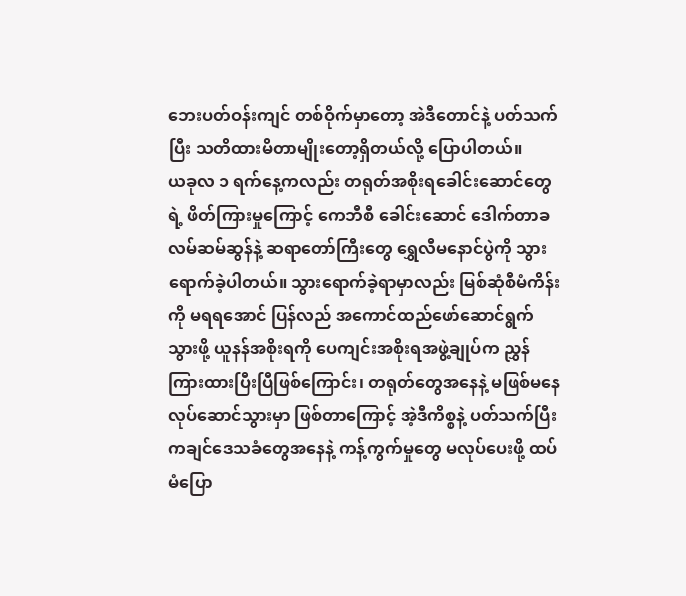ဘေးပတ်ဝန်းကျင် တစ်ဝိုက်မှာတော့ အဲဒီတောင်နဲ့ ပတ်သက်ပြီး သတိထားမိတာမျိုးတော့ရှိတယ်လို့ ပြောပါတယ်။
ယခုလ ၁ ရက်နေ့ကလည်း တရုတ်အစိုးရခေါင်းဆောင်တွေရဲ့ ဖိတ်ကြားမှုကြောင့် ကေဘီစီ ခေါင်းဆောင် ဒေါက်တာခလမ်ဆမ်ဆွန်နဲ့ ဆရာတော်ကြီးတွေ ရွှေလီမနောင်ပွဲကို သွားရောက်ခဲ့ပါတယ်။ သွားရောက်ခဲ့ရာမှာလည်း မြစ်ဆုံစီမံကိန်းကို မရရအောင် ပြန်လည် အကောင်ထည်ဖော်ဆောင်ရွက်သွားဖို့ ယူနန်အစိုးရကို ပေကျင်းအစိုးရအဖွဲ့ချုပ်က ညွှန်ကြားထားပြီးပြီဖြစ်ကြောင်း၊ တရုတ်တွေအနေနဲ့ မဖြစ်မနေလုပ်ဆောင်သွားမှာ ဖြစ်တာကြောင့် အဲ့ဒီကိစ္စနဲ့ ပတ်သက်ပြီး ကချင်ဒေသခံတွေအနေနဲ့ ကန့်ကွက်မှုတွေ မလုပ်ပေးဖို့ ထပ်မံပြော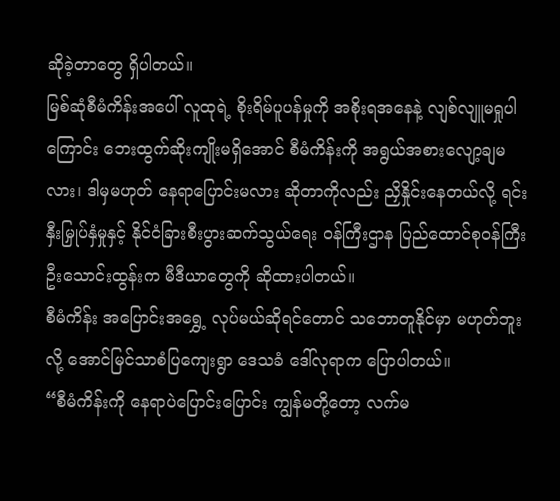ဆိုခဲ့တာတွေ ရှိပါတယ်။
မြစ်ဆုံစီမံကိန်းအပေါ် လူထုရဲ့ စိုးရိမ်ပူပန်မှုကို အစိုးရအနေနဲ့ လျစ်လျူမရှုပါကြောင်း ဘေးထွက်ဆိုးကျိုးမရှိအောင် စီမံကိန်းကို အရွယ်အစားလျော့ချမလား၊ ဒါမှမဟုတ် နေရာပြောင်းမလား ဆိုတာကိုလည်း ညှိနှိုင်းနေတယ်လို့ ရင်းနှီးမြှုပ်နှံမှုနှင့် နိုင်ငံခြားစီးပွားဆက်သွယ်ရေး ဝန်ကြီးဌာန ပြည်ထောင်စုဝန်ကြီး ဦးသောင်းထွန်းက မီဒီယာတွေကို ဆိုထားပါတယ်။
စီမံကိန်း အပြောင်းအရွှေ့ လုပ်မယ်ဆိုရင်တောင် သဘောတူနိုင်မှာ မဟုတ်ဘူးလို့ အောင်မြင်သာစံပြကျေးရွာ ဒေသခံ ဒေါ်လုရာက ပြောပါတယ်။
“စီမံကိန်းကို နေရာပဲပြောင်းပြောင်း ကျွန်မတို့တော့ လက်မ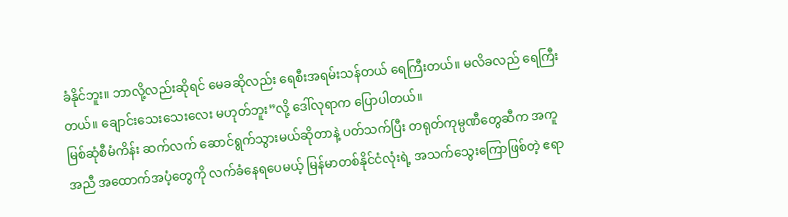ခံနိုင်ဘူး။ ဘာလို့လည်းဆိုရင် မေခဆိုလည်း ရေစီးအရမ်းသန်တယ် ရေကြီးတယ်။ မလိခလည် ရေကြီးတယ်။ ချောင်းသေးသေးလေး မဟုတ်ဘူး”လို့ ဒေါ်လုရာက ပြောပါတယ်။
မြစ်ဆုံစီမံကိန်း ဆက်လက် ဆောင်ရွက်သွားမယ်ဆိုတာနဲ့ ပတ်သက်ပြီး တရုတ်ကုမ္ပဏီတွေဆီက အကူအညီ အထောက်အပံ့တွေကို လက်ခံနေရပေမယ့် မြန်မာတစ်နိုင်ငံလုံးရဲ့ အသက်သွေးကြောဖြစ်တဲ့ ဧရာ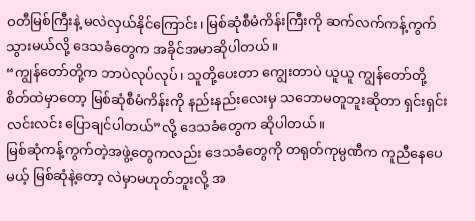ဝတီမြစ်ကြီးနဲ့ မလဲလှယ်နိုင်ကြောင်း၊ မြစ်ဆုံစီမံကိန်းကြီးကို ဆက်လက်ကန့်ကွက်သွားမယ်လို့ ဒေသခံတွေက အခိုင်အမာဆိုပါတယ်။
“ကျွန်တော်တို့က ဘာပဲလုပ်လုပ်၊ သူတို့ပေးတာ ကျွေးတာပဲ ယူယူ ကျွန်တော်တို့ စိတ်ထဲမှာတော့ မြစ်ဆုံစီမံကိန်းကို နည်းနည်းလေးမှ သဘောမတူဘူးဆိုတာ ရှင်းရှင်းလင်းလင်း ပြောချင်ပါတယ်”လို့ ဒေသခံတွေက ဆိုပါတယ်။
မြစ်ဆုံကန့်ကွက်တဲ့အဖွဲ့တွေကလည်း ဒေသခံတွေကို တရုတ်ကုမ္ပဏီက ကူညီနေပေမယ့် မြစ်ဆုံနဲ့တော့ လဲမှာမဟုတ်ဘူးလို့ အ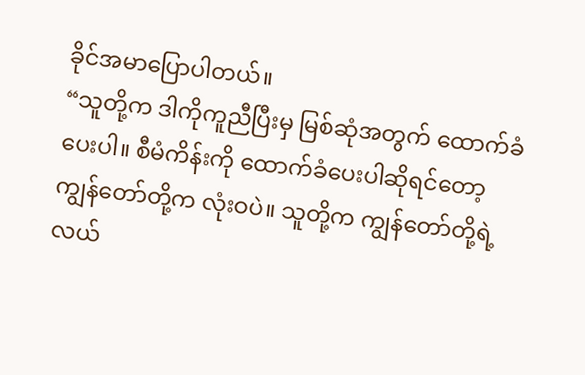ခိုင်အမာပြောပါတယ်။
“သူတို့က ဒါကိုကူညီပြီးမှ မြစ်ဆုံအတွက် ထောက်ခံပေးပါ။ စီမံကိန်းကို ထောက်ခံပေးပါဆိုရင်တော့ ကျွန်တော်တို့က လုံးဝပဲ။ သူတို့က ကျွန်တော်တို့ရဲ့ လယ်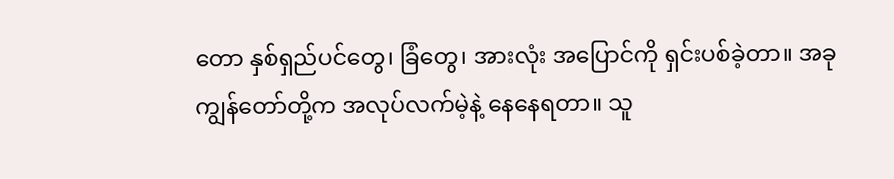တော နှစ်ရှည်ပင်တွေ၊ ခြံတွေ၊ အားလုံး အပြောင်ကို ရှင်းပစ်ခဲ့တာ။ အခုကျွန်တော်တို့က အလုပ်လက်မဲ့နဲ့ နေနေရတာ။ သူ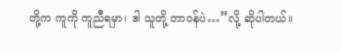တို့က ကူကို ကူညီရမှာ၊ ဒါ သူတို့ တာဝန်ပဲ…”လို့ ဆိုပါတယ်။